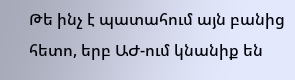Թե ինչ է պատահում այն բանից հետո, երբ ԱԺ-ում կնանիք են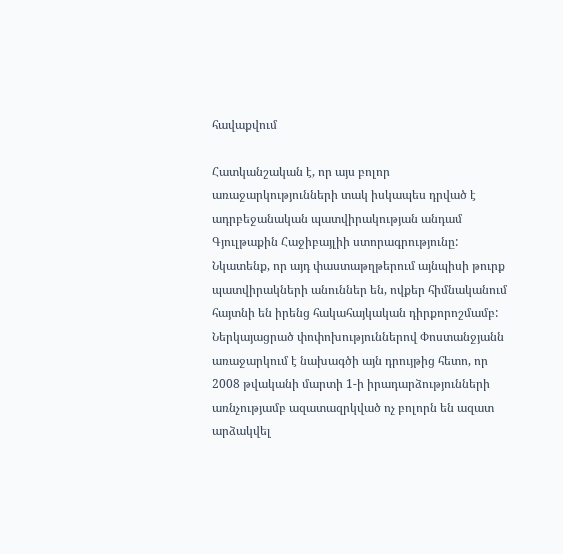հավաքվում

Հատկանշական է, որ այս բոլոր առաջարկությունների տակ իսկապես դրված է ադրբեջանական պատվիրակության անդամ Գյուլթաքին Հաջիբայլիի ստորագրությունը: Նկատենք, որ այդ փաստաթղթերում այնպիսի թուրք պատվիրակների անուններ են, ովքեր հիմնականում հայտնի են իրենց հակահայկական դիրքորոշմամբ: Ներկայացրած փոփոխություններով Փոստանջյանն առաջարկում է նախագծի այն դրույթից հետո, որ 2008 թվականի մարտի 1-ի իրադարձությունների առնչությամբ ազատազրկված ոչ բոլորն են ազատ արձակվել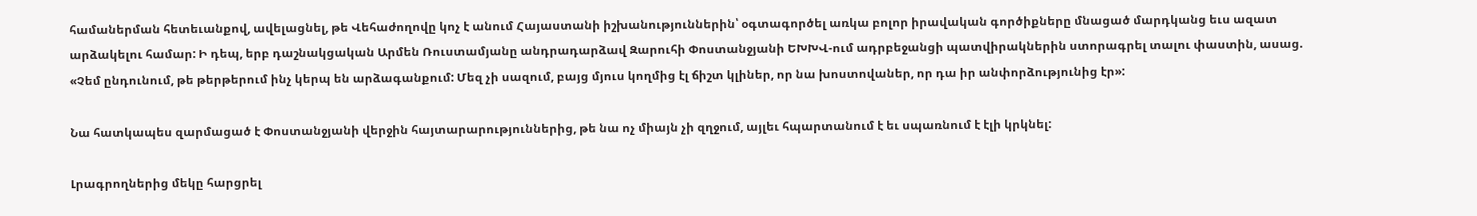համաներման հետեւանքով, ավելացնել, թե Վեհաժողովը կոչ է անում Հայաստանի իշխանություններին՝ օգտագործել առկա բոլոր իրավական գործիքները մնացած մարդկանց եւս ազատ արձակելու համար: Ի դեպ, երբ դաշնակցական Արմեն Ռուստամյանը անդրադարձավ Զարուհի Փոստանջյանի ԵԽԽՎ-ում ադրբեջանցի պատվիրակներին ստորագրել տալու փաստին, ասաց. «Չեմ ընդունում, թե թերթերում ինչ կերպ են արձագանքում: Մեզ չի սազում, բայց մյուս կողմից էլ ճիշտ կլիներ, որ նա խոստովաներ, որ դա իր անփորձությունից էր»:

Նա հատկապես զարմացած է Փոստանջյանի վերջին հայտարարություններից, թե նա ոչ միայն չի զղջում, այլեւ հպարտանում է եւ սպառնում է էլի կրկնել:

Լրագրողներից մեկը հարցրել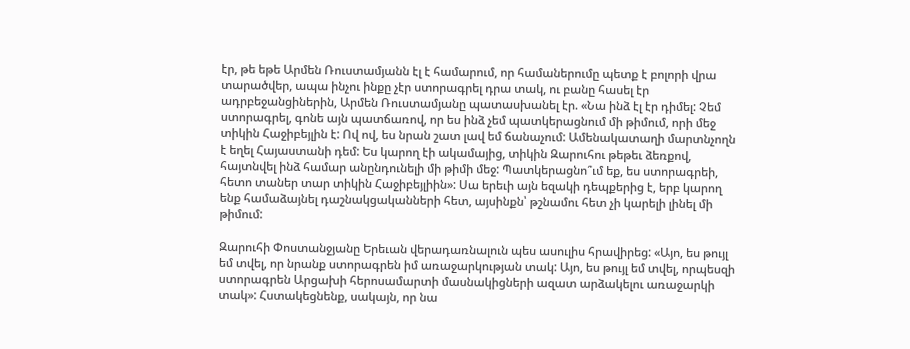էր, թե եթե Արմեն Ռուստամյանն էլ է համարում, որ համաներումը պետք է բոլորի վրա տարածվեր, ապա ինչու ինքը չէր ստորագրել դրա տակ, ու բանը հասել էր ադրբեջանցիներին, Արմեն Ռուստամյանը պատասխանել էր. «Նա ինձ էլ էր դիմել: Չեմ ստորագրել, գոնե այն պատճառով, որ ես ինձ չեմ պատկերացնում մի թիմում, որի մեջ տիկին Հաջիբեյլին է: Ով ով, ես նրան շատ լավ եմ ճանաչում: Ամենակատաղի մարտնչողն է եղել Հայաստանի դեմ: Ես կարող էի ակամայից, տիկին Զարուհու թեթեւ ձեռքով, հայտնվել ինձ համար անընդունելի մի թիմի մեջ: Պատկերացնո՞ւմ եք, ես ստորագրեի, հետո տաներ տար տիկին Հաջիբեյլիին»: Սա երեւի այն եզակի դեպքերից է, երբ կարող ենք համաձայնել դաշնակցականների հետ, այսինքն՝ թշնամու հետ չի կարելի լինել մի թիմում:

Զարուհի Փոստանջյանը Երեւան վերադառնալուն պես ասուլիս հրավիրեց: «Այո, ես թույլ եմ տվել, որ նրանք ստորագրեն իմ առաջարկության տակ: Այո, ես թույլ եմ տվել, որպեսզի ստորագրեն Արցախի հերոսամարտի մասնակիցների ազատ արձակելու առաջարկի տակ»: Հստակեցնենք, սակայն, որ նա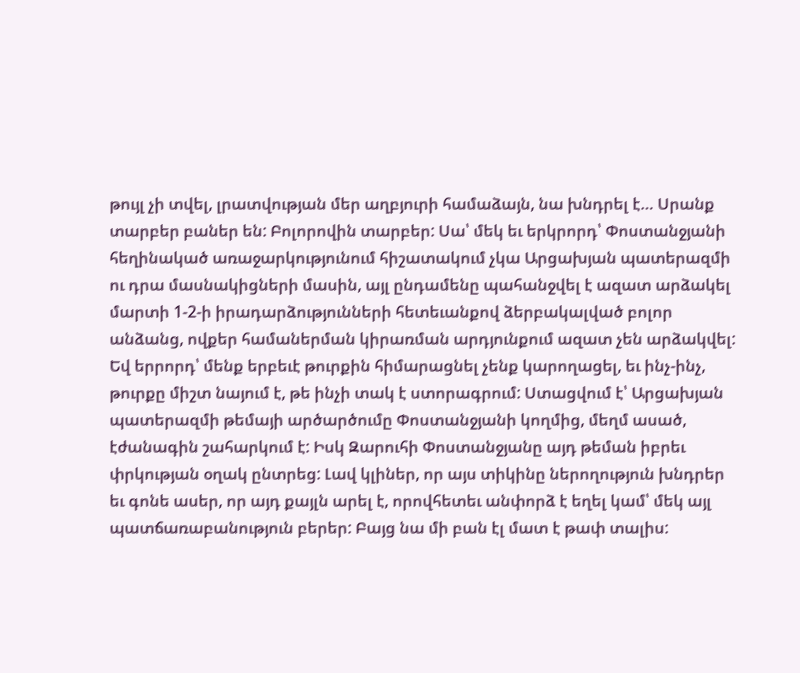թույլ չի տվել, լրատվության մեր աղբյուրի համաձայն, նա խնդրել է… Սրանք տարբեր բաներ են: Բոլորովին տարբեր: Սա՝ մեկ եւ երկրորդ՝ Փոստանջյանի հեղինակած առաջարկությունում հիշատակում չկա Արցախյան պատերազմի ու դրա մասնակիցների մասին, այլ ընդամենը պահանջվել է ազատ արձակել մարտի 1-2-ի իրադարձությունների հետեւանքով ձերբակալված բոլոր անձանց, ովքեր համաներման կիրառման արդյունքում ազատ չեն արձակվել: Եվ երրորդ՝ մենք երբեւէ թուրքին հիմարացնել չենք կարողացել, եւ ինչ-ինչ, թուրքը միշտ նայում է, թե ինչի տակ է ստորագրում: Ստացվում է՝ Արցախյան պատերազմի թեմայի արծարծումը Փոստանջյանի կողմից, մեղմ ասած, էժանագին շահարկում է: Իսկ Զարուհի Փոստանջյանը այդ թեման իբրեւ փրկության օղակ ընտրեց: Լավ կլիներ, որ այս տիկինը ներողություն խնդրեր եւ գոնե ասեր, որ այդ քայլն արել է, որովհետեւ անփորձ է եղել կամ՝ մեկ այլ պատճառաբանություն բերեր: Բայց նա մի բան էլ մատ է թափ տալիս: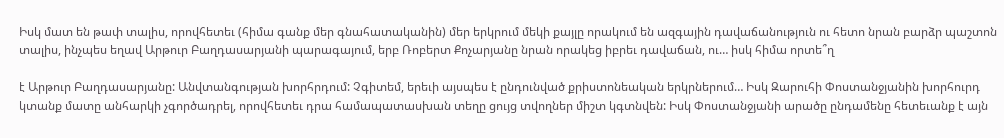Իսկ մատ են թափ տալիս, որովհետեւ (հիմա գանք մեր գնահատականին) մեր երկրում մեկի քայլը որակում են ազգային դավաճանություն ու հետո նրան բարձր պաշտոն տալիս, ինչպես եղավ Արթուր Բաղդասարյանի պարագայում, երբ Ռոբերտ Քոչարյանը նրան որակեց իբրեւ դավաճան, ու… իսկ հիմա որտե՞ղ

է Արթուր Բաղդասարյանը: Անվտանգության խորհրդում: Չգիտեմ, երեւի այսպես է ընդունված քրիստոնեական երկրներում… Իսկ Զարուհի Փոստանջյանին խորհուրդ կտանք մատը անհարկի չգործադրել, որովհետեւ դրա համապատասխան տեղը ցույց տվողներ միշտ կգտնվեն: Իսկ Փոստանջյանի արածը ընդամենը հետեւանք է այն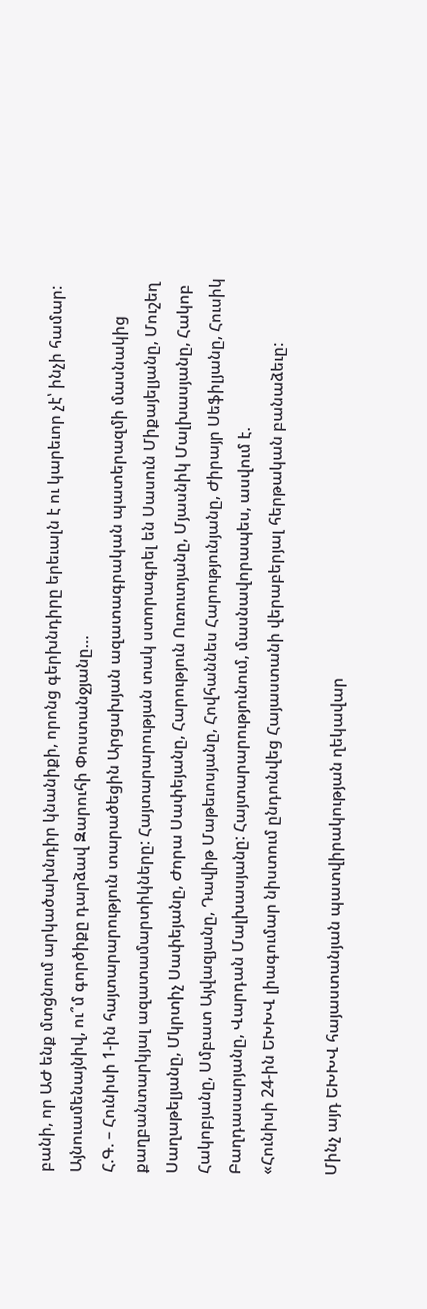բանի, որ ԱԺ ենք մտցնում արկածախնդիր կնանիքի, որոնց գերխնդիրը երեւալն է ու կարեւոր չէ՝ ինչի համար: Այնուամենայնիվ, ու՞մ գործիքը դարձավ Զարուհի Փոստանջյանը…
Հ.Գ. – Հունիսի 1-ին հայտարարություն տարածեցին Արցախյան ազատագրական պատերազմի մասնակից քաղբանտարկյալ ազատամարտիկները: Հայտարարության տակ ստորագրել են Սասուն Միքայելյանը, Մուշեղ Սաղաթելյանը, Մկրտիչ Սափեյանը, Ժորա Սափեյանը, Հարություն Ուռուտյանը, Մյասնիկ Մալխասյանը, Հակոբ Հակոբյանը, Սմբատ Այվազյանը, Դավիթ Մաթեւոսյանը, Հովհաննես Հարությունյանը, Ժիրայր Սեֆիլյանը, Հուսիկ Բաղդասարյանը, Վարդան Մալխասյանը: Հայտարարությունում, մասնավորապես, ասվում է.
«Հունիսի 24-ին ԵԽԽՎ լիագումար նիստում ընդունվեց Հայաստանի վերաբերյալ հերթական բանաձեւը:

Մինչ այդ ԵԽԽՎ հայաստանյան պատվիրակության ղեկավար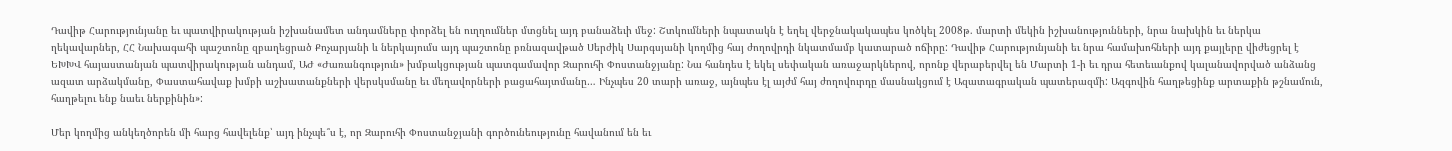Դավիթ Հարությունյանը եւ պատվիրակության իշխանամետ անդամները փորձել են ուղղումներ մտցնել այդ բանաձեւի մեջ: Շտկումների նպատակն է եղել վերջնակակապես կոծկել 2008թ. մարտի մեկին իշխանությունների, նրա նախկին եւ ներկա ղեկավարներ, ՀՀ Նախագահի պաշտոնը զբաղեցրած Քոչարյանի և ներկայումս այդ պաշտոնը բռնազավթած Սերժիկ Սարգսյանի կողմից հայ ժողովրդի նկատմամբ կատարած ոճիրը: Դավիթ Հարությունյանի եւ նրա համախոհների այդ քայլերը վիժեցրել է ԵԽԽՎ հայաստանյան պատվիրակության անդամ, ԱԺ «Ժառանգություն» խմբակցության պատգամավոր Զարուհի Փոստանջյանը: Նա հանդես է եկել սեփական առաջարկներով, որոնք վերաբերվել են Մարտի 1-ի եւ դրա հետեւանքով կալանավորված անձանց ազատ արձակմանը, Փաստահավաք խմբի աշխատանքների վերսկսմանը եւ մեղավորների բացահայտմանը… Ինչպես 20 տարի առաջ, այնպես էլ այժմ հայ ժողովուրդը մասնակցում է Ազատագրական պատերազմի: Ազգովին հաղթեցինք արտաքին թշնամուն, հաղթելու ենք նաեւ ներքինին»:

Մեր կողմից անկեղծորեն մի հարց հավելենք՝ այդ ինչպե՞ս է, որ Զարուհի Փոստանջյանի գործունեությունը հավանում են եւ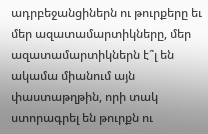ադրբեջանցիներն ու թուրքերը եւ մեր ազատամարտիկները, մեր ազատամարտիկներն է՞լ են ակամա միանում այն փաստաթղթին, որի տակ ստորագրել են թուրքն ու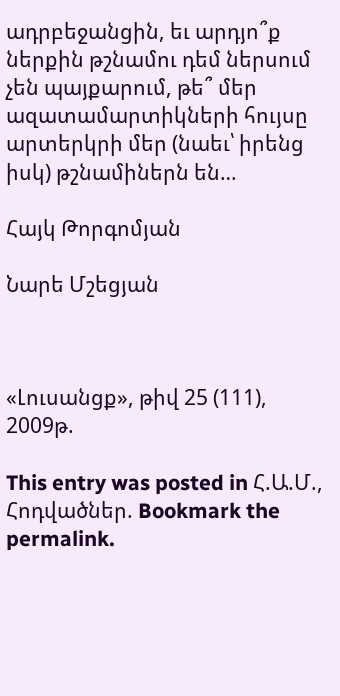ադրբեջանցին, եւ արդյո՞ք ներքին թշնամու դեմ ներսում չեն պայքարում, թե՞ մեր ազատամարտիկների հույսը արտերկրի մեր (նաեւ՝ իրենց իսկ) թշնամիներն են…

Հայկ Թորգոմյան

Նարե Մշեցյան



«Լուսանցք», թիվ 25 (111), 2009թ.

This entry was posted in Հ.Ա.Մ., Հոդվածներ. Bookmark the permalink.